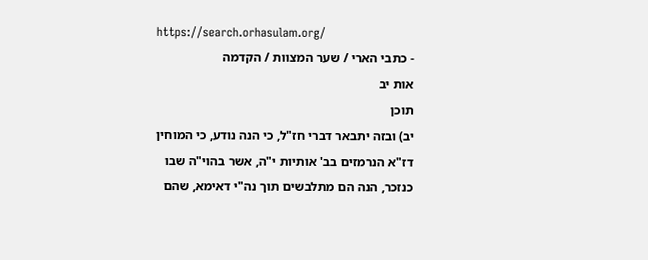https://search.orhasulam.org/
- כתבי הארי / שער המצוות / הקדמה
אות יב
תוכן
יב) ובזה יתבאר דברי חז"ל, כי הנה נודע, כי המוחין דז"א הנרמזים בב' אותיות י"ה, אשר בהוי"ה שבו כנזכר, הנה הם מתלבשים תוך נה"י דאימא, שהם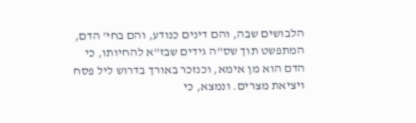הלבושים שבה, והם דינים כנודע, והם בחי' הדם, המתפשט תוך שס"ה גידים שבז"א להחיותו, כי הדם הוא מן אימא, וכנזכר באורך בדרוש ליל פסח ויציאת מצרים. ונמצא, כי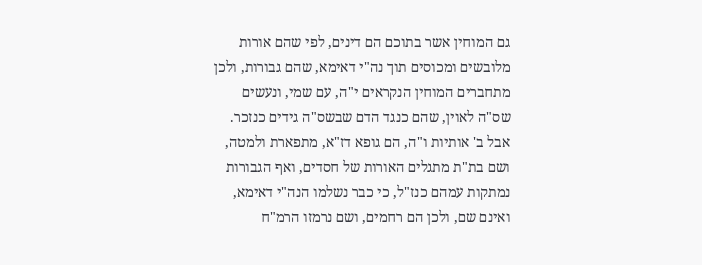גם המוחין אשר בתוכם הם דינים, לפי שהם אורות מלובשים ומכוסים תוך נה"י דאימא, שהם גבורות, ולכן מתחברים המוחין הנקראים י"ה, עם שמי, ונעשים שס"ה לאוין, שהם כנגד הדם שבשס"ה גידים כנזכר. אבל ב' אותיות ו"ה, הם גופא דז"א, מתפארת ולמטה, ושם בת"ת מתגלים האורות של חסדים, ואף הגבורות נמתקות עמהם כנז"ל, כי כבר נשלמו הנה"י דאימא, ואינם שם, ולכן הם רחמים, ושם נרמזו הרמ"ח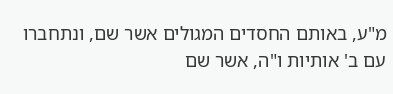מ"ע, באותם החסדים המגולים אשר שם, ונתחברו עם ב' אותיות ו"ה, אשר שם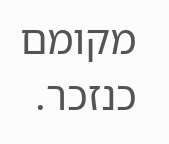מקומם כנזכר.